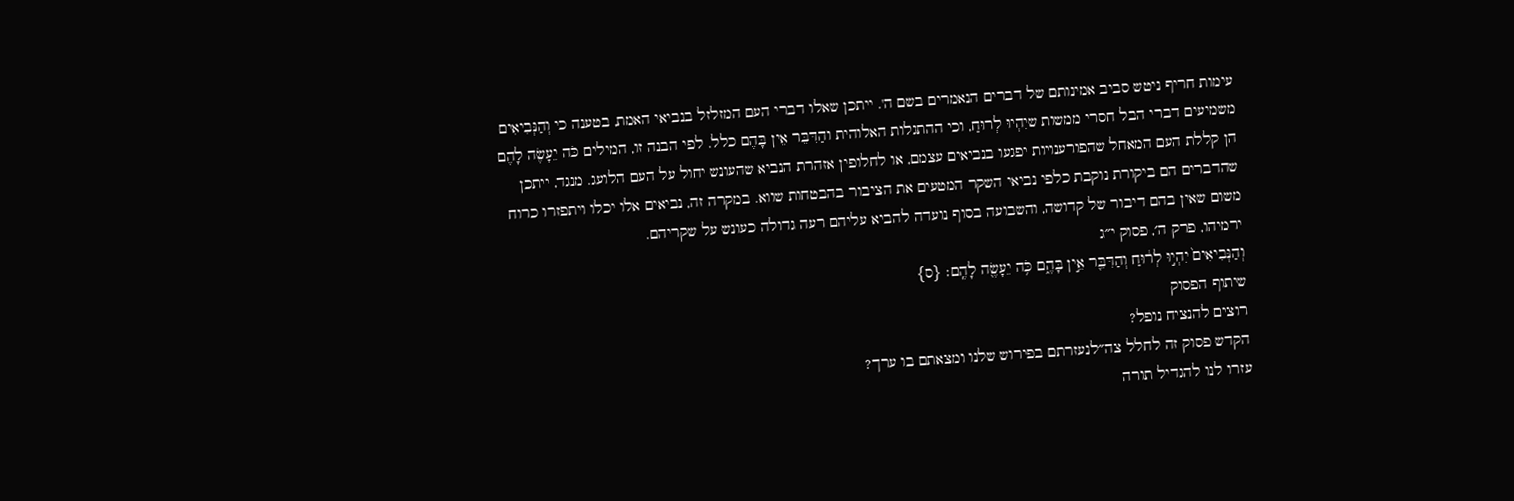עימות חריף ניטש סביב אמינותם של דברים הנאמרים בשם ה'. ייתכן שאלו דברי העם המזלזל בנביאי האמת, בטענה כי וְהַנְּבִיאִים משמיעים דברי הבל חסרי ממשות שיִהְיוּ לְרוּחַ, וכי ההתגלות האלוהית והַדִּבֵּר אֵין בָּהֶם כלל. לפי הבנה זו, המילים כֹּה יֵעָשֶׂה לָהֶם הן קללת העם המאחל שהפורענויות יפגעו בנביאים עצמם, או לחלופין אזהרת הנביא שהעונש יחול על העם הלועג. מנגד, ייתכן שהדברים הם ביקורת נוקבת כלפי נביאי השקר המטעים את הציבור בהבטחות שווא. במקרה זה, נביאים אלו יכלו ויתפזרו כרוח משום שאין בהם דיבור של קדושה, והשבועה בסוף נועדה להביא עליהם רעה גדולה כעונש על שקריהם.
ירמיהו, פרק ה׳, פסוק י״ג
וְהַנְּבִיאִים֙ יִהְי֣וּ לְר֔וּחַ וְהַדִּבֵּ֖ר אֵ֣ין בָּהֶ֑ם כֹּ֥ה יֵעָשֶׂ֖ה לָהֶֽם׃ {ס}
שיתוף הפסוק
רוצים להנציח נופל?
הקדש פסוק זה לחלל צה״לנעזרתם בפירוש שלנו ומצאתם בו ערך?
עזרו לנו להגדיל תורה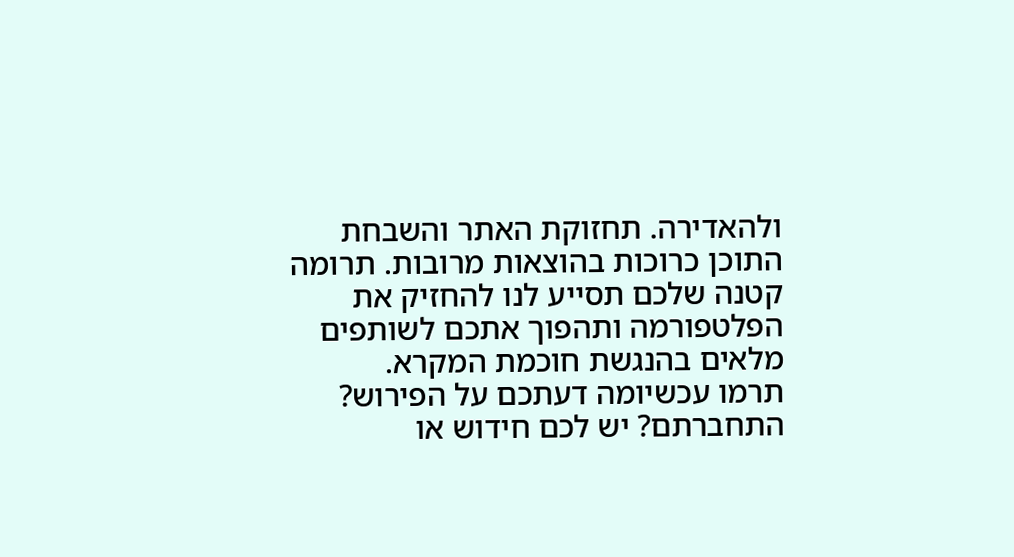ולהאדירה. תחזוקת האתר והשבחת התוכן כרוכות בהוצאות מרובות. תרומה קטנה שלכם תסייע לנו להחזיק את הפלטפורמה ותהפוך אתכם לשותפים מלאים בהנגשת חוכמת המקרא.
תרמו עכשיומה דעתכם על הפירוש?
התחברתם? יש לכם חידוש או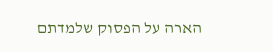הארה על הפסוק שלמדתם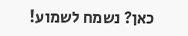כאן? נשמח לשמוע!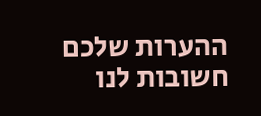ההערות שלכם חשובות לנו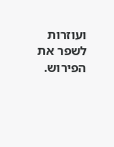ועוזרות לשפר את הפירוש.